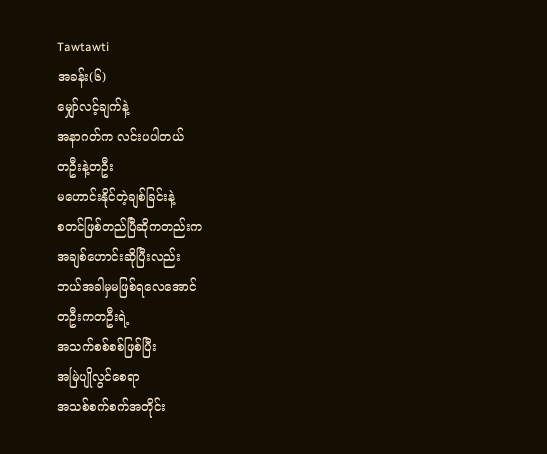Tawtawti
အခန်း(၆)
မျှော်လင့်ချက်နဲ့
အနာဂတ်က လင်းပပါတယ်
တဦးနဲ့တဦး
မဟောင်းနိုင်တဲ့ချစ်ခြင်းနဲ့
စတင်ဖြစ်တည်ပြီဆိုကတည်းက
အချစ်ဟောင်းဆိုပြီးလည်း
ဘယ်အခါမှမဖြစ်ရလေအောင်
တဦးကတဦးရဲ့
အသက်စစ်စစ်ဖြစ်ပြီး
အမြဲပျိုလွင်စေရာ
အသစ်စက်စက်အတိုင်း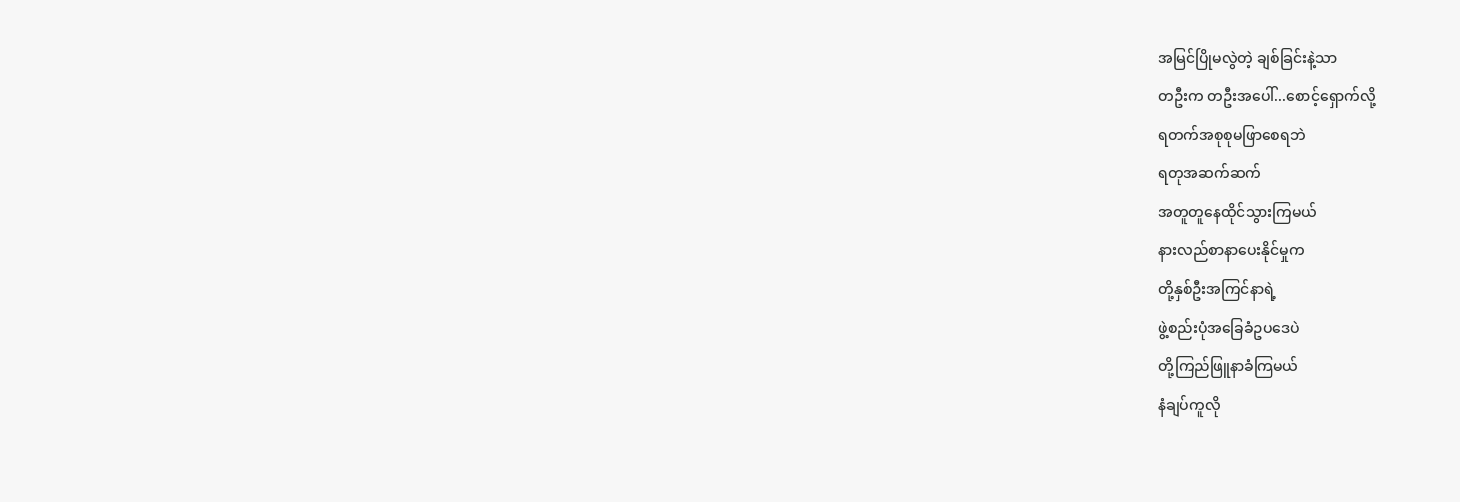အမြင်ပြိုမလွဲတဲ့ ချစ်ခြင်းနဲ့သာ
တဦးက တဦးအပေါ်...စောင့်ရှောက်လို့
ရတက်အစုစုမဖြာစေရဘဲ
ရတုအဆက်ဆက်
အတူတူနေထိုင်သွားကြမယ်
နားလည်စာနာပေးနိုင်မှုက
တို့နှစ်ဦးအကြင်နာရဲ့
ဖွဲ့စည်းပုံအခြေခံဥပဒေပဲ
တို့ကြည်ဖြူနာခံကြမယ်
နံချပ်ကူလို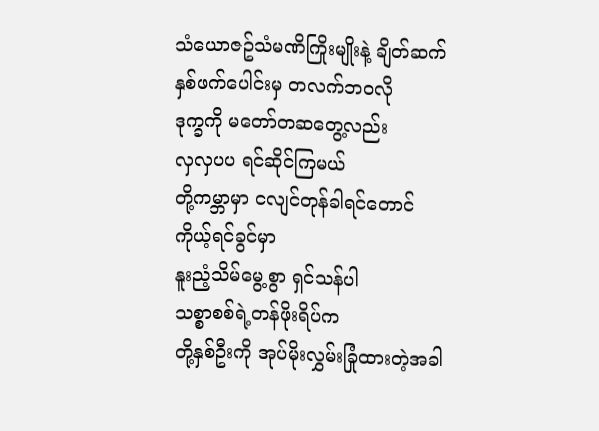သံယောဇဥ်သံမဏိကြိုးမျိုးနဲ့ ချိတ်ဆက်
နှစ်ဖက်ပေါင်းမှ တလက်ဘဝလို
ဒုက္ခကို မတော်တဆတွေ့လည်း
လှလှပပ ရင်ဆိုင်ကြမယ်
တို့ကမ္ဘာမှာ ငလျင်တုန်ခါရင်တောင်
ကိုယ့်ရင်ခွင်မှာ
နူးညံ့သိမ်မွေ့စွာ ရှင်သန်ပါ
သစ္စာစစ်ရဲ့တန်ဖိုးရိပ်က
တို့နှစ်ဦးကို အုပ်မိုးလွှမ်းခြုံထားတဲ့အခါ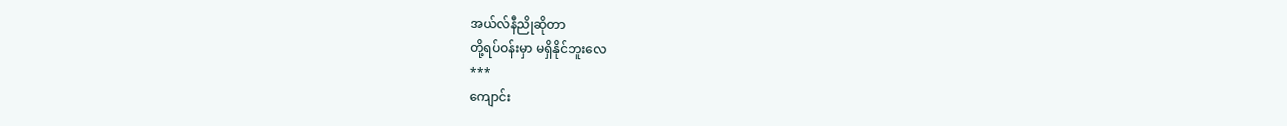အယ်လ်နီညိုဆိုတာ
တို့ရပ်ဝန်းမှာ မရှိနိုင်ဘူးလေ
***
ကျောင်း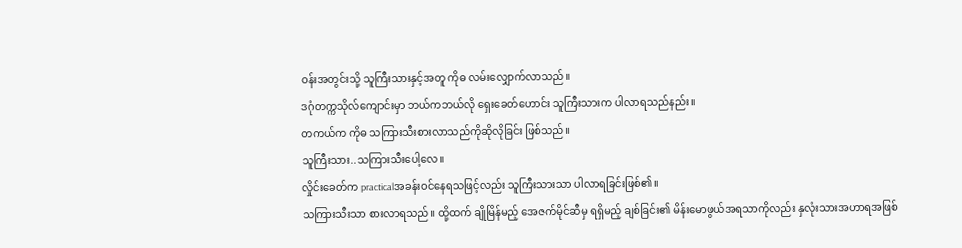ဝန်းအတွင်းသို့ သူကြီးသားနှင့်အတူ ကိုဓ လမ်းလျှောက်လာသည်။
ဒဂုံတက္ကသိုလ်ကျောင်းမှာ ဘယ်ကဘယ်လို ရှေးခေတ်ဟောင်း သူကြီးသားက ပါလာရသည်နည်း။
တကယ်က ကိုဓ သကြားသီးစားလာသည်ကိုဆိုလိုခြင်း ဖြစ်သည်။
သူကြီးသား..သကြားသီးပေါ့လေ။
လှိုင်းခေတ်က practicalအခန်းဝင်နေရသဖြင့်လည်း သူကြီးသားသာ ပါလာရခြင်းဖြစ်၏။
သကြားသီးသာ စားလာရသည်။ ထို့ထက် ချိုမြိန်မည့် အေဇက်မိုင်ဆီမှ ရရှိမည့် ချစ်ခြင်း၏ မိန်းမောဖွယ်အရသာကိုလည်း နှလုံးသားအဟာရအဖြစ်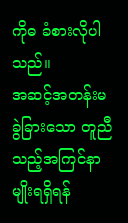ကိုဓ ခံစားလိုပါသည်။
အဆင့်အတန်းမခွဲခြားသော တူညီသည့်အကြင်နာမျိုးရရှိရန်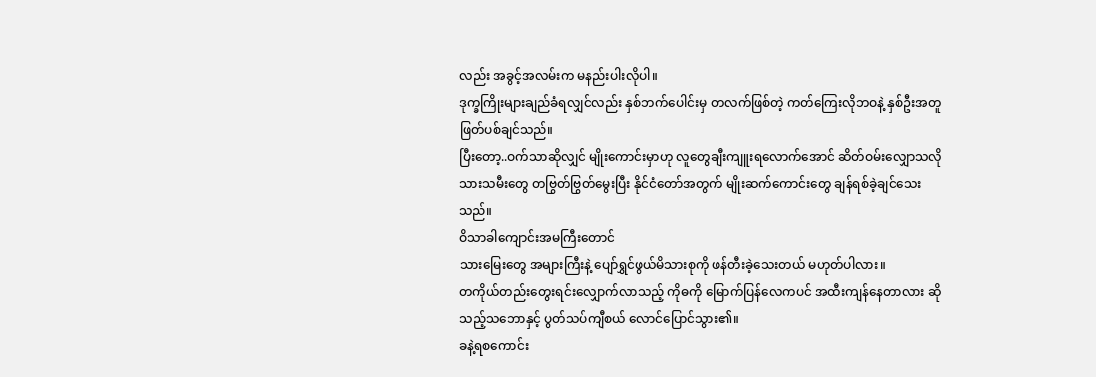လည်း အခွင့်အလမ်းက မနည်းပါးလိုပါ။
ဒုက္ခကြိုးများချည်ခံရလျှင်လည်း နှစ်ဘက်ပေါင်းမှ တလက်ဖြစ်တဲ့ ကတ်ကြေးလိုဘဝနဲ့ နှစ်ဦးအတူ ဖြတ်ပစ်ချင်သည်။
ပြီးတော့..ဝက်သာဆိုလျှင် မျိုးကောင်းမှာဟု လူတွေချီးကျူးရလောက်အောင် ဆိတ်ဝမ်းလျှောသလို သားသမီးတွေ တဗြွတ်ဗြွတ်မွေးပြီး နိုင်ငံတော်အတွက် မျိုးဆက်ကောင်းတွေ ချန်ရစ်ခဲ့ချင်သေးသည်။
ဝိသာခါကျောင်းအမကြီးတောင်
သားမြေးတွေ အများကြီးနဲ့ ပျော်ရွှင်ဖွယ်မိသားစုကို ဖန်တီးခဲ့သေးတယ် မဟုတ်ပါလား။
တကိုယ်တည်းတွေးရင်းလျှောက်လာသည့် ကိုဓကို မြောက်ပြန်လေကပင် အထီးကျန်နေတာလား ဆိုသည့်သဘောနှင့် ပွတ်သပ်ကျီစယ် လောင်ပြောင်သွား၏။
ခနဲ့ရစကောင်း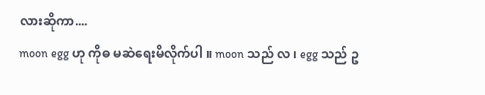လားဆိုကာ....
moon egg ဟု ကိုဓ မဆဲရေးမိလိုက်ပါ ။ moon သည် လ ၊ egg သည် ဥ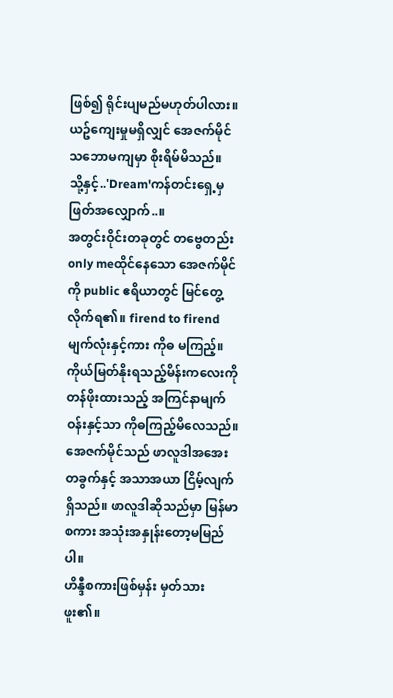ဖြစ်၍ ရိုင်းပျမည်မဟုတ်ပါလား။
ယဥ်ကျေးမှုမရှိလျှင် အေဇက်မိုင် သဘောမကျမှာ စိုးရိမ်မိသည်။
သို့နှင့်..'Dream'ကန်တင်းရှေ့မှ ဖြတ်အလျှောက်..။
အတွင်းဝိုင်းတခုတွင် တဗွေတည်းonly meထိုင်နေသော အေဇက်မိုင်ကို public ဧရိယာတွင် မြင်တွေ့လိုက်ရ၏။ firend to firend မျက်လုံးနှင့်ကား ကိုဓ မကြည့်။ ကိုယ်မြတ်နိုးရသည့်မိန်းကလေးကို တန်ဖိုးထားသည့် အကြင်နာမျက်ဝန်းနှင့်သာ ကိုဓကြည့်မိလေသည်။
အေဇက်မိုင်သည် ဖာလူဒါအအေးတခွက်နှင့် အသာအယာ ငြိမ့်လျက်ရှိသည်။ ဖာလူဒါဆိုသည်မှာ မြန်မာစကား အသုံးအနှုန်းတော့မမြည်ပါ။
ဟိန္ဒီစကားဖြစ်မှန်း မှတ်သားဖူး၏။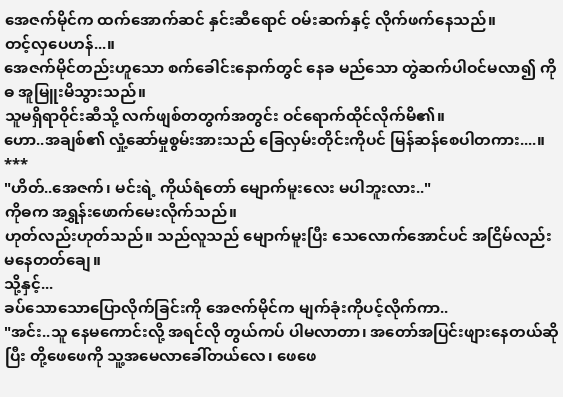အေဇက်မိုင်က ထက်အောက်ဆင် နှင်းဆီရောင် ဝမ်းဆက်နှင့် လိုက်ဖက်နေသည်။
တင့်လှပေဟန်...။
အေဇက်မိုင်တည်းဟူသော စက်ခေါင်းနောက်တွင် နေခ မည်သော တွဲဆက်ပါဝင်မလာ၍ ကိုဓ အူမြူးမိသွားသည်။
သူမရှိရာဝိုင်းဆီသို့ လက်ဖျစ်တတွက်အတွင်း ဝင်ရောက်ထိုင်လိုက်မိ၏။
ဟော..အချစ်၏ လှုံ့ဆော်မှုစွမ်းအားသည် ခြေလှမ်းတိုင်းကိုပင် မြန်ဆန်စေပါတကား....။
***
"ဟိတ်..အေဇက်၊ မင်းရဲ့ ကိုယ်ရံတော် မျောက်မူးလေး မပါဘူးလား.."
ကိုဓက အရွှန်းဖောက်မေးလိုက်သည်။
ဟုတ်လည်းဟုတ်သည်။ သည်လူသည် မျောက်မူးပြီး သေလောက်အောင်ပင် အငြိမ်လည်း မနေတတ်ချေ။
သို့နှင့်...
ခပ်သောသောပြောလိုက်ခြင်းကို အေဇက်မိုင်က မျက်ခုံးကိုပင့်လိုက်ကာ..
"အင်း..သူ နေမကောင်းလို့ အရင်လို တွယ်ကပ် ပါမလာတာ၊ အတော်အပြင်းဖျားနေတယ်ဆိုပြီး တို့ဖေဖေကို သူ့အမေလာခေါ်တယ်လေ၊ ဖေဖေ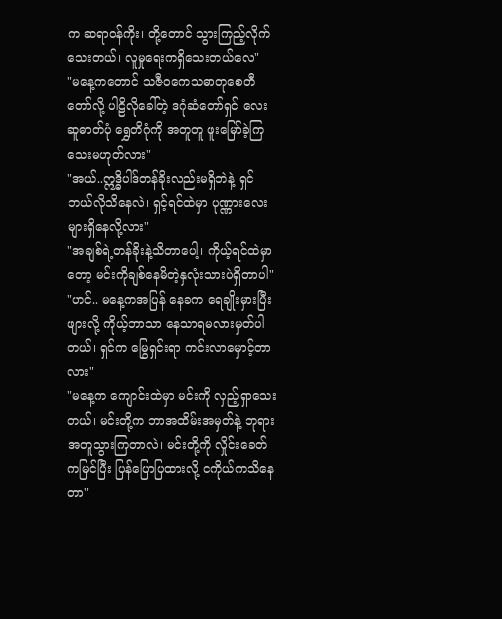က ဆရာဝန်ကိုး၊ တို့တောင် သွားကြည့်လိုက်သေးတယ်၊ လူမှုရေးကရှိသေးတယ်လေ"
"မနေ့ကတောင် သဇီဝကေသဓာတုစေတီတော်လို့ ပါဠိလိုခေါ်တဲ့ ဒဂုံဆံတော်ရှင် လေးဆူဓာတ်ပုံ ရွှေတိဂုံကို အတူတူ ဖူးမြော်ခဲ့ကြသေးမဟုတ်လား"
"အယ်..ဣဒ္ဓိပါဒ်တန်ခိုးလည်းမရှိဘဲနဲ့ ရှင်ဘယ်လိုသိနေလဲ၊ ရှင့်ရင်ထဲမှာ ပုဏ္ဏားလေးများရှိနေလို့လား"
"အချစ်ရဲ့တန်ခိုးနဲ့သိတာပေါ့၊ ကိုယ့်ရင်ထဲမှာတော့ မင်းကိုချစ်နေမိတဲ့နှလုံးသားပဲရှိတာပါ"
"ဟင်.. မနေ့ကအပြန် နေခက ရေချိုးမှားပြီးဖျားလို့ ကိုယ့်ဘာသာ နေသာရမလားမှတ်ပါတယ်၊ ရှင်က မြွေရှင်းရာ ကင်းလာမှောင့်တာလား"
"မနေ့က ကျောင်းထဲမှာ မင်းကို လှည့်ရှာသေးတယ်၊ မင်းတို့က ဘာအထိမ်းအမှတ်နဲ့ ဘုရားအတူသွားကြတာလဲ၊ မင်းတို့ကို လှိုင်းခေတ်ကမြင်ပြီး ပြန်ပြောပြထားလို့ ငကိုယ်ကသိနေတာ"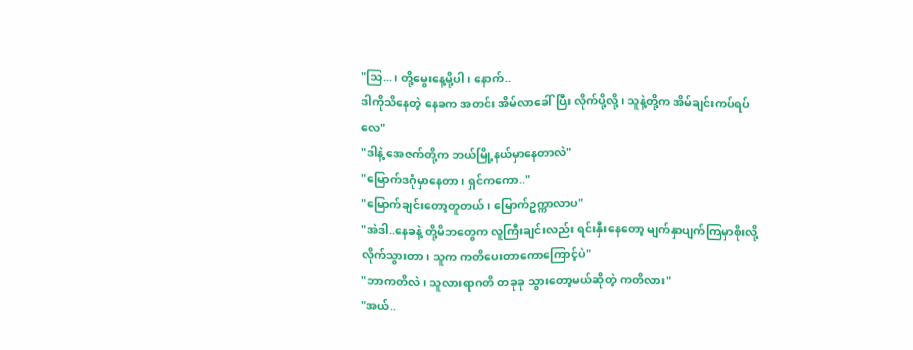"သြ...၊ တို့မွေးနေ့မို့ပါ၊ နောက်..
ဒါကိုသိနေတဲ့ နေခက အတင်း အိမ်လာခေါ်ပြီး လိုက်ပို့လို့၊ သူနဲ့တို့က အိမ်ချင်းကပ်ရပ်လေ"
"ဒါနဲ့ အေဇက်တို့က ဘယ်မြို့နယ်မှာနေတာလဲ"
"မြောက်ဒဂုံမှာနေတာ၊ ရှင်ကကော.."
"မြောက်ချင်းတော့တူတယ်၊ မြောက်ဥက္ကာလာပ"
"အဲဒါ..နေခနဲ့ တို့မိဘတွေက လူကြီးချင်းလည်း ရင်းနှီးနေတော့ မျက်နှာပျက်ကြမှာစိုးလို့ လိုက်သွားတာ၊ သူက ကတိပေးတာကောကြောင့်ပဲ"
"ဘာကတိလဲ၊ သူလားရာဂတိ တခုခု သွားတော့မယ်ဆိုတဲ့ ကတိလား"
"အယ်..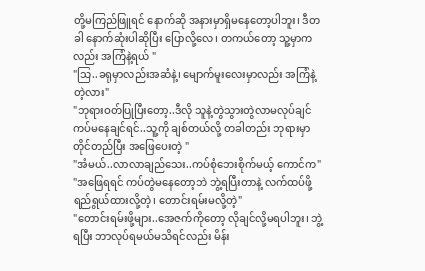တို့မကြည်ဖြူရင် နောက်ဆို အနားမှာရှိမနေတော့ပါဘူး၊ ဒီတခါ နောက်ဆုံးပါဆိုပြီး ပြောလို့လေ၊ တကယ်တော့ သူ့မှာကလည်း အကြံနဲ့ရယ် "
"သြ..ခရုမှာလည်းအဆံနဲ့၊ မျောက်မူးလေးမှာလည်း အကြံနဲ့တဲ့လား"
"ဘုရားဝတ်ပြုပြီးတော့..ဒီလို သူနဲ့တွဲသွားတွဲလာမလုပ်ချင် ကပ်မနေချင်ရင်..သူ့ကို ချစ်တယ်လို့ တခါတည်း ဘုရားမှာ တိုင်တည်ပြီး အဖြေပေးတဲ့ "
"အံမယ်..လာလာချည်သေး..ကပ်စုံဘေးစိုက်မယ့် ကောင်က"
"အဖြေရရင် ကပ်တွဲမနေတော့ဘဲ ဘွဲ့ရပြီးတာနဲ့ လက်ထပ်ဖို့ ရည်ရွယ်ထားလို့တဲ့၊ တောင်းရမ်းမလို့တဲ့"
"တောင်းရမ်းဖို့များ..အေဇက်ကိုတော့ လိုချင်လို့မရပါဘူး၊ ဘွဲ့ရပြီး ဘာလုပ်ရမယ်မသိရင်လည်း မိန်း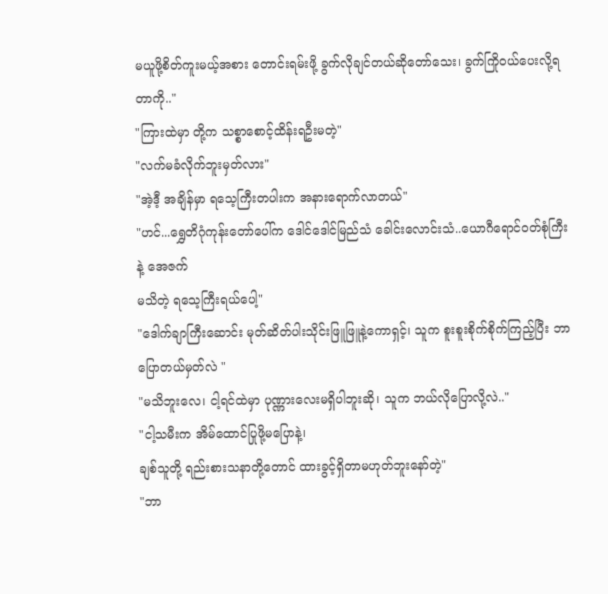မယူဖို့စိတ်ကူးမယ့်အစား တောင်းရမ်းဖို့ ခွက်လိုချင်တယ်ဆိုတော်သေး၊ ခွက်ကြိုဝယ်ပေးလို့ရတာကို.."
"ကြားထဲမှာ တို့က သစ္စာစောင့်ထိန်းရဦးမတဲ့"
"လက်မခံလိုက်ဘူးမှတ်လား"
"အဲ့ဒီ့ အချိန်မှာ ရသေ့ကြီးတပါးက အနားရောက်လာတယ်"
"ဟင်...ရွှေတိဂုံကုန်းတော်ပေါ်က ဒေါင်ဒေါင်မြည်သံ ခေါင်းလောင်းသံ..ယောဂီရောင်ဝတ်စုံကြီးနဲ့ အေဇက်
မသိတဲ့ ရသေ့ကြီးရယ်ပေါ့"
"ဒေါက်ချာကြီးဆောင်း မုတ်ဆိတ်ပါးသိုင်းဖြူဖြူနဲ့ကောရှင့်၊ သူက စူးစူးစိုက်စိုက်ကြည့်ပြီး ဘာပြောတယ်မှတ်လဲ "
"မသိဘူးလေ၊ ငါ့ရင်ထဲမှာ ပုဏ္ဏားလေးမရှိပါဘူးဆို၊ သူက ဘယ်လိုပြောလို့လဲ.."
"ငါ့သမီးက အိမ်ထောင်ပြုဖို့မပြောနဲ့၊
ချစ်သူတို့ ရည်းစားသနာတို့တောင် ထားခွင့်ရှိတာမဟုတ်ဘူးနော်တဲ့"
"ဘာ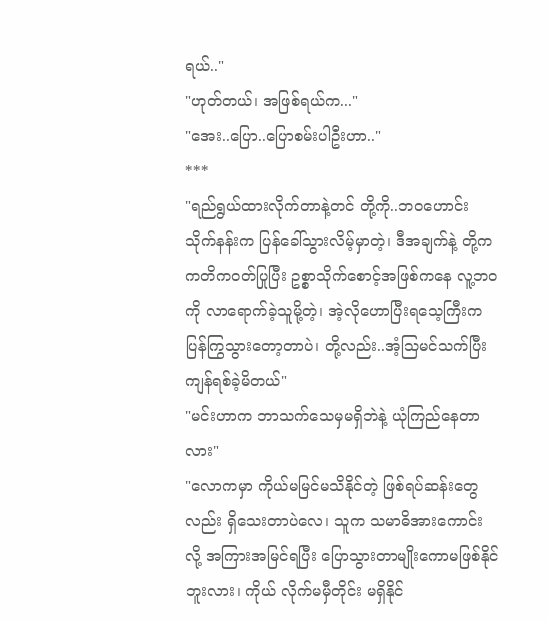ရယ်.."
"ဟုတ်တယ်၊ အဖြစ်ရယ်က..."
"အေး..ပြော..ပြောစမ်းပါဦးဟာ.."
***
"ရည်ရွယ်ထားလိုက်တာနဲ့တင် တို့ကို..ဘဝဟောင်း သိုက်နန်းက ပြန်ခေါ်သွားလိမ့်မှာတဲ့၊ ဒီအချက်နဲ့ တို့က ကတိကဝတ်ပြုပြီး ဥစ္စာသိုက်စောင့်အဖြစ်ကနေ လူ့ဘဝကို လာရောက်ခဲ့သူမို့တဲ့၊ အဲ့လိုဟောပြီးရသေ့ကြီးက ပြန်ကြွသွားတော့တာပဲ၊ တို့လည်း..အံ့သြမင်သက်ပြီး ကျန်ရစ်ခဲ့မိတယ်"
"မင်းဟာက ဘာသက်သေမှမရှိဘဲနဲ့ ယုံကြည်နေတာလား"
"လောကမှာ ကိုယ်မမြင်မသိနိုင်တဲ့ ဖြစ်ရပ်ဆန်းတွေလည်း ရှိသေးတာပဲလေ၊ သူက သမာဓိအားကောင်းလို့ အကြားအမြင်ရပြီး ပြောသွားတာမျိုးကောမဖြစ်နိုင်ဘူးလား၊ ကိုယ် လိုက်မမှီတိုင်း မရှိနိုင်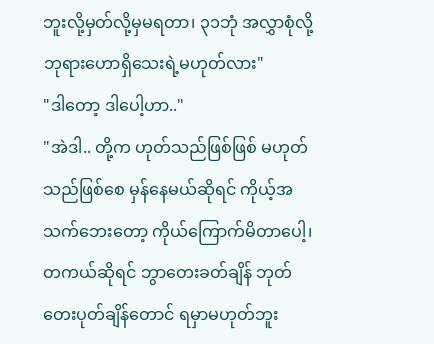ဘူးလို့မှတ်လို့မှမရတာ၊ ၃၁ဘုံ အလွှာစုံလို့ ဘုရားဟောရှိသေးရဲ့မဟုတ်လား"
"ဒါတော့ ဒါပေါ့ဟာ.."
"အဲဒါ.. တို့က ဟုတ်သည်ဖြစ်ဖြစ် မဟုတ်သည်ဖြစ်စေ မှန်နေမယ်ဆိုရင် ကိုယ့်အသက်ဘေးတော့ ကိုယ်ကြောက်မိတာပေါ့၊ တကယ်ဆိုရင် ဘွာတေးခတ်ချိန် ဘုတ်တေးပုတ်ချိန်တောင် ရမှာမဟုတ်ဘူး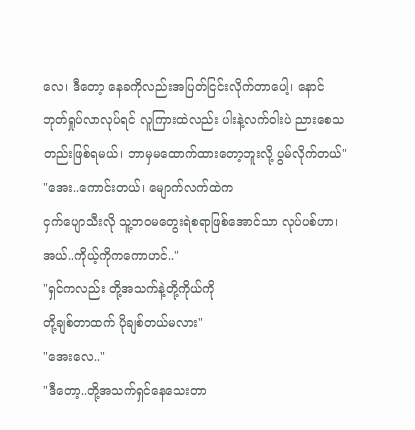လေ၊ ဒီတော့ နေခကိုလည်းအပြတ်ငြင်းလိုက်တာပေါ့၊ နောင် ဘုတ်ရှုပ်လာလုပ်ရင် လူကြားထဲလည်း ပါးနဲ့လက်ဝါးပဲ ညားစေသတည်းဖြစ်ရမယ်၊ ဘာမှမထောက်ထားတော့ဘူးလို့ ပွမ်လိုက်တယ်"
"အေး..ကောင်းတယ်၊ မျောက်လက်ထဲက
ငှက်ပျောသီးလို သူ့ဘဝမတွေးရဲစရာဖြစ်အောင်သာ လုပ်ပစ်ဟာ၊ အယ်..ကိုယ့်ကိုကကောဟင်.."
"ရှင်ကလည်း တို့အသက်နဲ့တို့ကိုယ်ကို
တို့ချစ်တာထက် ပိုချစ်တယ်မလား"
"အေးလေ.."
"ဒီတော့..တို့အသက်ရှင်နေသေးတာ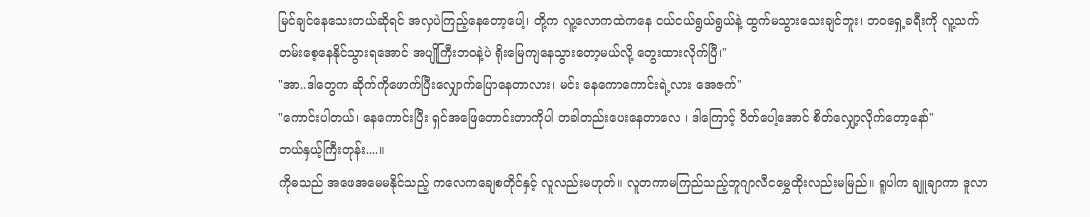မြင်ချင်နေသေးတယ်ဆိုရင် အလှပဲကြည့်နေတော့ပေါ့၊ တို့က လူ့လောကထဲကနေ ငယ်ငယ်ရွယ်ရွယ်နဲ့ ထွက်မသွားသေးချင်ဘူး၊ ဘဝရှေ့ခရီးကို လူ့သက်တမ်းစေ့နေနိုင်သွားရအောင် အပျိုကြီးဘဝနဲ့ပဲ ရိုးမြေကျနေသွားတော့မယ်လို့ တွေးထားလိုက်ပြီ၊"
"အာ..ဒါတွေက ဆိုက်ကိုဖောက်ပြီးလျှောက်ပြောနေတာလား၊ မင်း နေကောကောင်းရဲ့လား အေဇက်"
"ကောင်းပါတယ်၊ နေကောင်းပြီး ရှင်အဖြေတောင်းတာကိုပါ တခါတည်းပေးနေတာလေ ၊ ဒါကြောင့် ဝိတ်ပေါ့အောင် စိတ်လျှော့လိုက်တော့နော်"
ဘယ်နှယ့်ကြီးတုန်း....။
ကိုဓသည် အဖေအမေမနိုင်သည့် ကလေကချေစတိုင်နှင့် လူလည်းမဟုတ်။ လူတကာမကြည်သည့်ဘူဂျာလီငမွှေထိုးလည်းမမြည်။ ရူပါက ချူချာကာ ဒူလာ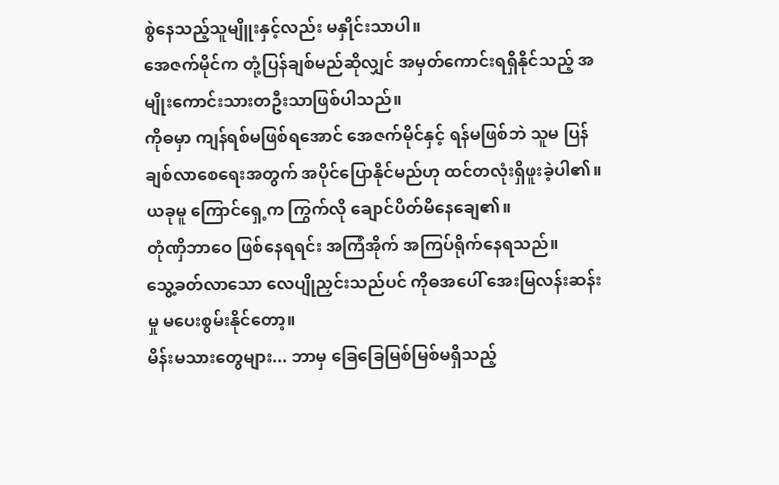စွဲနေသည့်သူမျိူးနှင့်လည်း မနှိုင်းသာပါ။
အေဇက်မိုင်က တုံ့ပြန်ချစ်မည်ဆိုလျှင် အမှတ်ကောင်းရရှိနိုင်သည့် အမျိုးကောင်းသားတဦးသာဖြစ်ပါသည်။
ကိုဓမှာ ကျန်ရစ်မဖြစ်ရအောင် အေဇက်မိုင်နှင့် ရန်မဖြစ်ဘဲ သူမ ပြန်ချစ်လာစေရေးအတွက် အပိုင်ပြောနိုင်မည်ဟု ထင်တလုံးရှိဖူးခဲ့ပါ၏။
ယခုမူ ကြောင်ရှေ့က ကြွက်လို ချောင်ပိတ်မိနေချေ၏။
တုံဏှိဘာဝေ ဖြစ်နေရရင်း အကြံအိုက် အကြပ်ရိုက်နေရသည်။
သွေ့ခတ်လာသော လေပျိုညှင်းသည်ပင် ကိုဓအပေါ် အေးမြလန်းဆန်းမှု မပေးစွမ်းနိုင်တော့။
မိန်းမသားတွေများ... ဘာမှ ခြေခြေမြစ်မြစ်မရှိသည့်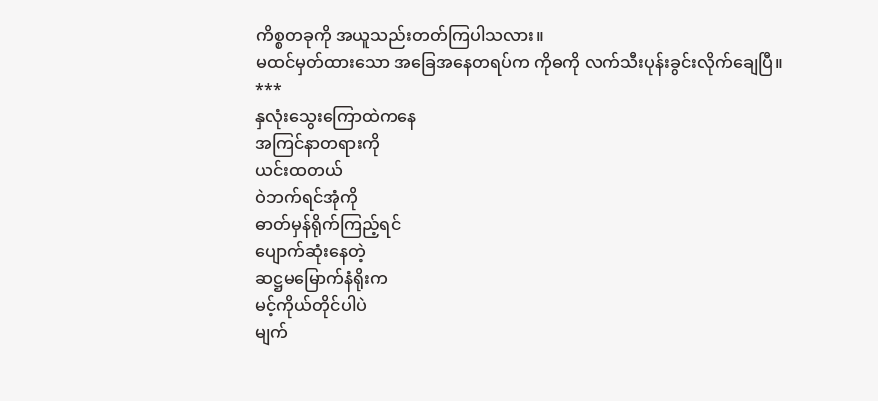ကိစ္စတခုကို အယူသည်းတတ်ကြပါသလား။
မထင်မှတ်ထားသော အခြေအနေတရပ်က ကိုဓကို လက်သီးပုန်းခွင်းလိုက်ချေပြီ။
***
နှလုံးသွေးကြောထဲကနေ
အကြင်နာတရားကို
ယင်းထတယ်
ဝဲဘက်ရင်အုံကို
ဓာတ်မှန်ရိုက်ကြည့်ရင်
ပျောက်ဆုံးနေတဲ့
ဆဋ္ဌမမြောက်နံရိုးက
မင့်ကိုယ်တိုင်ပါပဲ
မျက်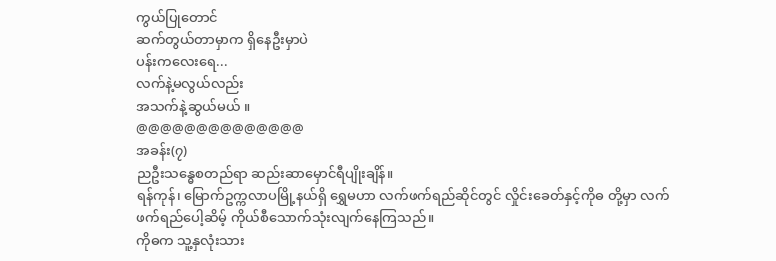ကွယ်ပြုတောင်
ဆက်တွယ်တာမှာက ရှိနေဦးမှာပဲ
ပန်းကလေးရေ...
လက်နဲ့မလွယ်လည်း
အသက်နဲ့ဆွယ်မယ် ။
@@@@@@@@@@@@@@
အခန်း(၇)
ညဦးသန္ဓေစတည်ရာ ဆည်းဆာမှောင်ရီပျိုးချိန်။
ရန်ကုန်၊ မြောက်ဥက္ကလာပမြို့နယ်ရှိ ရွှေမဟာ လက်ဖက်ရည်ဆိုင်တွင် လှိုင်းခေတ်နှင့်ကိုဓ တို့မှာ လက်ဖက်ရည်ပေါ့ဆိမ့် ကိုယ်စီသောက်သုံးလျက်နေကြသည်။
ကိုဓက သူ့နှလုံးသား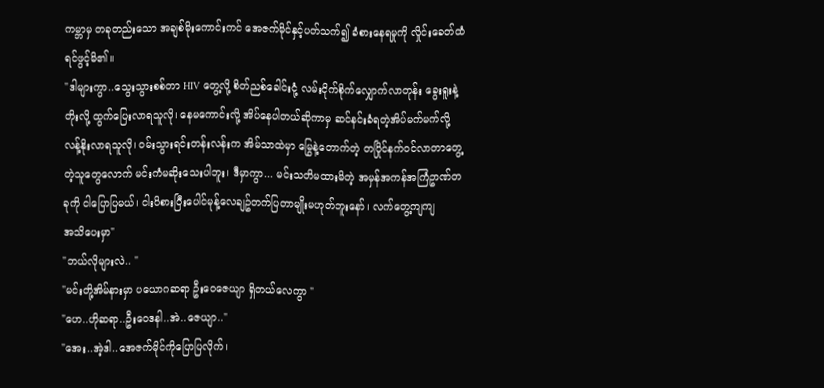ကမ္ဘာမှ တခုတည်းသော အချစ်မိုးကောင်းကင် အေဇက်မိုင်နှင့်ပတ်သက်၍ ခံစားနေရမှုကို လှိုင်းခေတ်ထံ ရင်ဖွင့်မိ၏။
"ဒါများကွာ..သွေးသွားစစ်တာ HIV တွေ့လို့ စိတ်ညစ်ခေါင်းငုံ့ လမ်းငိုက်စိုက်လျှောက်လာတုန်း ခွေးရူးနဲ့တိုးလို့ ထွက်ပြေးလာရသူလို၊ နေမကောင်းလို့ အိပ်နေပါတယ်ဆိုကာမှ ဆင်နင်းခံရတဲ့အိပ်မက်မက်လို့ လန့်နိုးလာရသူလို၊ ဝမ်းသွားရင်းတန်းလန်းက အိမ်သာထဲမှာ မြွေနဲ့တောက်တဲ့ တပြိုင်နက်ဝင်လာတာတွေ့တဲ့သူတွေလောက် မင်းကံမဆိုးသေးပါဘူး၊ ဒီမှာကွာ... မင်းသတိမထားမိတဲ့ အမှန်အကန်အကြံဥာဏ်တခုကို ငါပြောပြမယ်၊ ငါးပိစားပြီးပေါင်မုန့်လေချဥ်တက်ပြတာမျိုးမဟုတ်ဘူးနော်၊ လက်တွေ့ကျကျ
အသိပေးမှာ"
"ဘယ်လိုများလဲ.. "
"မင်းတို့အိမ်နားမှာ ပယောဂဆရာ ဦးဝေဇေယျာ ရှိတယ်လေကွာ "
"ဟေ..ဟိုဆရာ..ဦးဝေဒနါ..အဲ..ဇေယျာ.."
"အေး..အဲ့ဒါ..အေဇက်မိုင်ကိုပြောပြလိုက်၊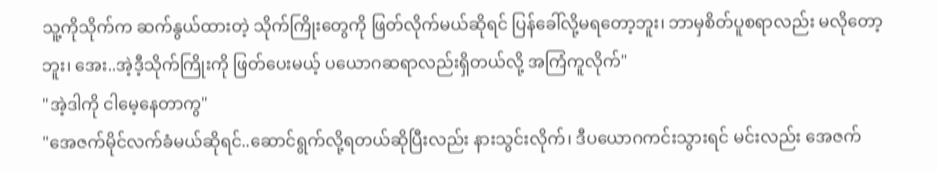သူ့ကိုသိုက်က ဆက်နွယ်ထားတဲ့ သိုက်ကြိုးတွေကို ဖြတ်လိုက်မယ်ဆိုရင် ပြန်ခေါ်လို့မရတော့ဘူး၊ ဘာမှစိတ်ပူစရာလည်း မလိုတော့ဘူး၊ အေး..အဲ့ဒီ့သိုက်ကြိုးကို ဖြတ်ပေးမယ့် ပယောဂဆရာလည်းရှိတယ်လို့ အကြံကူလိုက်"
"အဲ့ဒါကို ငါမေ့နေတာကွ"
"အေဇက်မိုင်လက်ခံမယ်ဆိုရင်..ဆောင်ရွက်လို့ရတယ်ဆိုပြီးလည်း နားသွင်းလိုက်၊ ဒီပယောဂကင်းသွားရင် မင်းလည်း အေဇက်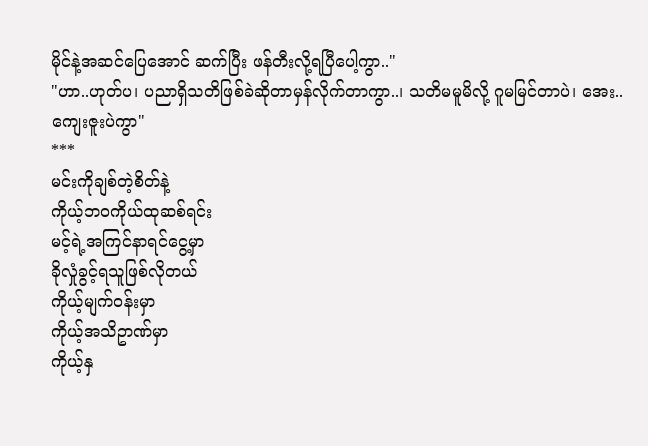မိုင်နဲ့အဆင်ပြေအောင် ဆက်ပြီး ဖန်တီးလို့ရပြီပေါ့ကွာ.."
"ဟာ..ဟုတ်ပ၊ ပညာရှိသတိဖြစ်ခဲဆိုတာမှန်လိုက်တာကွာ..၊ သတိမမူမိလို့ ဂူမမြင်တာပဲ၊ အေး..ကျေးဇူးပဲကွာ"
***
မင်းကိုချစ်တဲ့စိတ်နဲ့
ကိုယ့်ဘဝကိုယ်ထုဆစ်ရင်း
မင့်ရဲ့အကြင်နာရင်ငွေ့မှာ
ခိုလှုံခွင့်ရသူဖြစ်လိုတယ်
ကိုယ့်မျက်ဝန်းမှာ
ကိုယ့်အသိဥာဏ်မှာ
ကိုယ့်နှ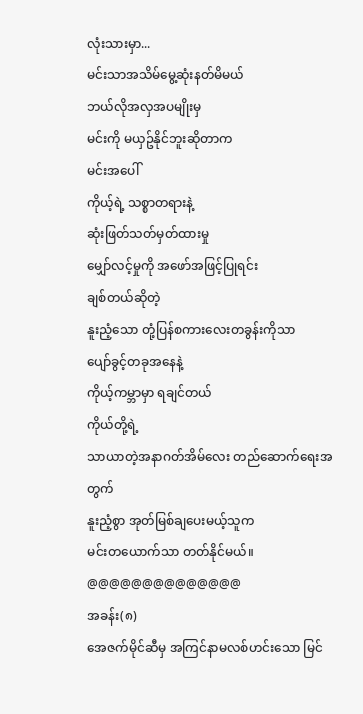လုံးသားမှာ...
မင်းသာအသိမ်မွေ့ဆုံးနတ်မိမယ်
ဘယ်လိုအလှအပမျိုးမှ
မင်းကို မယှဥ်နိုင်ဘူးဆိုတာက
မင်းအပေါ်
ကိုယ့်ရဲ့ သစ္စာတရားနဲ့
ဆုံးဖြတ်သတ်မှတ်ထားမှု
မျှော်လင့်မှုကို အဖော်အဖြင့်ပြုရင်း
ချစ်တယ်ဆိုတဲ့
နူးညံ့သော တုံ့ပြန်စကားလေးတခွန်းကိုသာ
ပျော်ခွင့်တခုအနေနဲ့
ကိုယ့်ကမ္ဘာမှာ ရချင်တယ်
ကိုယ်တို့ရဲ့
သာယာတဲ့အနာဂတ်အိမ်လေး တည်ဆောက်ရေးအတွက်
နူးညံ့စွာ အုတ်မြစ်ချပေးမယ့်သူက
မင်းတယောက်သာ တတ်နိုင်မယ်။
@@@@@@@@@@@@@@
အခန်း(၈)
အေဇက်မိုင်ဆီမှ အကြင်နာမလစ်ဟင်းသော မြင်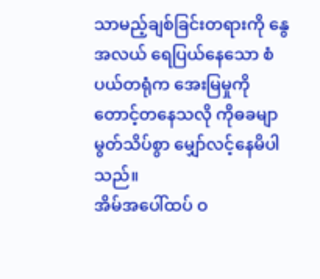သာမည့်ချစ်ခြင်းတရားကို နွေအလယ် ရေပြယ်နေသော စံပယ်တရုံက အေးမြမှုကို တောင့်တနေသလို ကိုဓခမျာ မွတ်သိပ်စွာ မျှော်လင့်နေမိပါသည်။
အိမ်အပေါ်ထပ် ဝ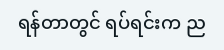ရန်တာတွင် ရပ်ရင်းက ည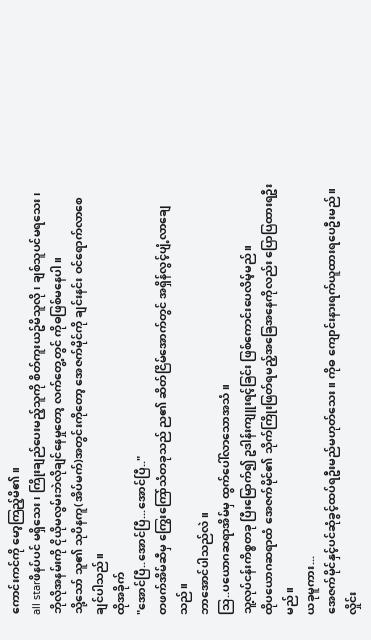ကောင်းကင်ကို မော့ကြည့်မိ၏။
all starဖိနပ်ပင် မရှိသေး၊ ကြိုးချည်ပေးမည့်သူကို စိတ်ကူးယဥ်မိသူလို၊ ချစ်သူပင်မရသေး၊ ဘိုလိုအနမ်းကို ငိုယိုမလွမ်းဘဲလိုချင်နေမှုတော့ လက်တွေ့တွင် ကိုဓဖြစ်မနေပါ။
သို့သော် သူ၏ သုပိနကူ(အိပ်မက်)အတွင်းကိုတော့ အေဇက်မိုင်ကို ချင်းနင်း ဝင်ရောက်လာစေချင်ပါသည်။
ထိုအခိုက်
"အောင်ပြီ..အောင်ပြီ...အောင်ပြီ.."
တဖက်အိမ်ဆီမှ ကြွေးကြော်သံတခုသည် ည၏ ဆိတ်ငြိမ်အောက်တွင် အရှိန်လွင့်ပျံ့လာချေသည်။
ဘာအောင်ပါသည်လဲ။
သြ..ပယောဂဆရာအိမ်မှ ထွက်ပေါ်လာသောအသံ။
သူ့လုပ်ငန်းကိစ္စတခု ပြီးမြောက်၍ ဥဒါန်းကျူးရင့်ခြင်း ဖြစ်ကောင်းပေလိမ့်မည်။
ထိုပယောဂဆရာထံ အေဇက်မိုင်၏ သိုက်ကြိုးဖြတ်ရမည့်အခြေအနေကိုလည်း ပြောပြထားရဦးမည်။
ယခုမူကား...
အေဇက်မိုင်နှင့်ပင်ဆုံခွင့်ထပ်ရဦးမည်မဟုတ်သေး။ ကိုဓ ကျောင်းနားရက်ယူထားရပေဦးမည်။
လှိုင်း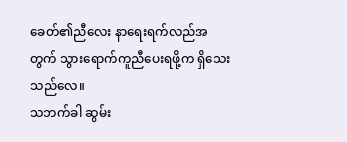ခေတ်၏ညီလေး နာရေးရက်လည်အတွက် သွားရောက်ကူညီပေးရဖို့က ရှိသေးသည်လေ။
သဘက်ခါ ဆွမ်း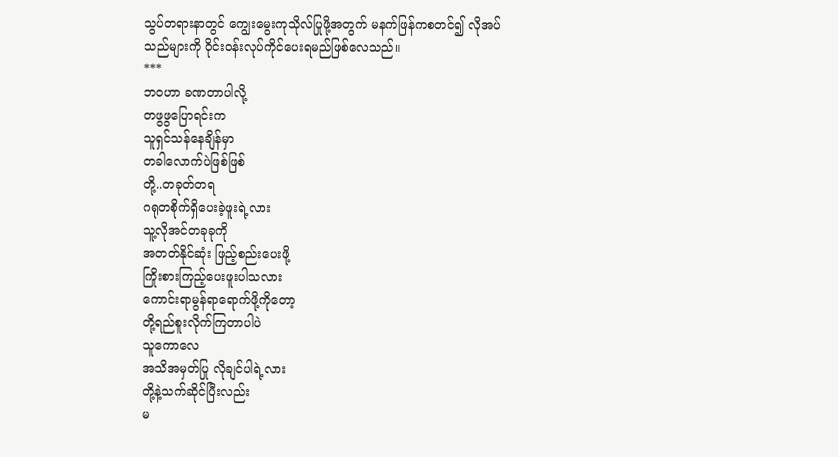သွပ်တရားနာတွင် ကျွေးမွေးကုသိုလ်ပြုဖို့အတွက် မနက်ဖြန်ကစတင်၍ လိုအပ်သည်များကို ဝိုင်းဝန်းလုပ်ကိုင်ပေးရမည်ဖြစ်လေသည်။
***
ဘဝဟာ ခဏတာပါလို့
တဖွဖွပြောရင်းက
သူရှင်သန်နေချိန်မှာ
တခါလောက်ပဲဖြစ်ဖြစ်
တို့..တခုတ်တရ
ဂရုတစိုက်ရှိပေးခဲ့ဖူးရဲ့လား
သူ့လိုအင်တခုခုကို
အတတ်နိုင်ဆုံး ဖြည့်စည်းပေးဖို့
ကြိုးစားကြည့်ပေးဖူးပါသလား
ကောင်းရာမွန်ရာရောက်ဖို့ကိုတော့
တို့ရည်စူးလိုက်ကြတာပါပဲ
သူကောလေ
အသိအမှတ်ပြု လိုချင်ပါရဲ့လား
တို့နဲ့သက်ဆိုင်ပြီးလည်း
မ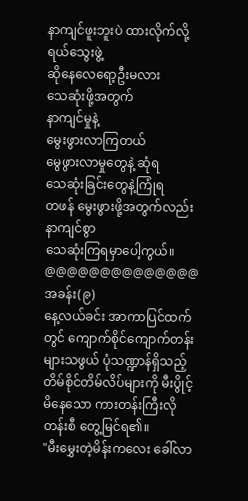နာကျင်ဖူးဘူးပဲ ထားလိုက်လို့
ရယ်သွေးဖွဲ့
ဆိုနေလေရော့ဦးမလား
သေဆုံးဖို့အတွက်
နာကျင်မှုနဲ့
မွေးဖွားလာကြတယ်
မွေဖွားလာမှုတွေနဲ့ ဆုံရ
သေဆုံးခြင်းတွေနဲ့ကြုံရ
တဖန် မွေးဖွားဖို့အတွက်လည်း
နာကျင်စွာ
သေဆုံးကြရမှာပေါ့ကွယ်။
@@@@@@@@@@@@@@
အခန်း(၉)
နေ့လယ်ခင်း အာကာပြင်ထက်တွင် ကျောက်စိုင်ကျောက်တန်းများသဖွယ် ပုံသဏ္ဍာန်ရှိသည့် တိမ်စိုင်တိမ်လိပ်များကို မီးပွိုင့်မိနေသော ကားတန်းကြီးလို တန်းစီ တွေ့မြင်ရ၏။
"မီးမွှေးတဲ့မိန်းကလေး ခေါ်လာ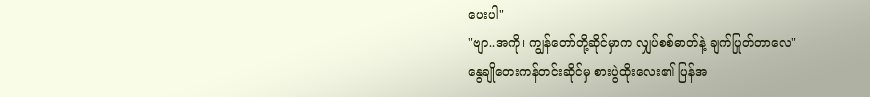ပေးပါ"
"ဗျာ..အကို၊ ကျွန်တော်တို့ဆိုင်မှာက လျှပ်စစ်ဓာတ်နဲ့ ချက်ပြုတ်တာလေ"
နွေချိုတေးကန်တင်းဆိုင်မှ စားပွဲထိုးလေး၏ ပြန်အ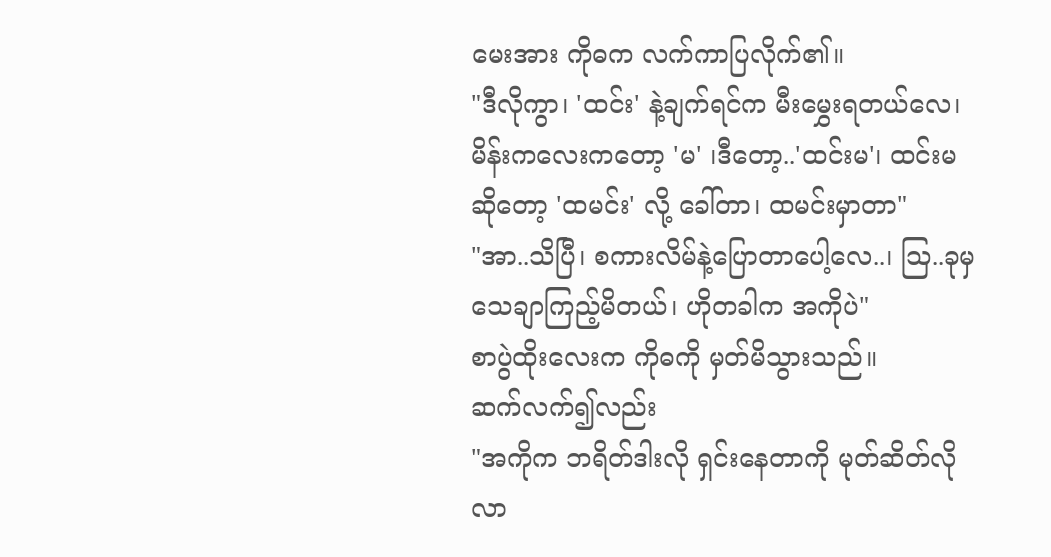မေးအား ကိုဓက လက်ကာပြလိုက်၏။
"ဒီလိုကွာ၊ 'ထင်း' နဲ့ချက်ရင်က မီးမွှေးရတယ်လေ၊ မိန်းကလေးကတော့ 'မ' ၊ဒီတော့..'ထင်းမ'၊ ထင်းမ ဆိုတော့ 'ထမင်း' လို့ ခေါ်တာ၊ ထမင်းမှာတာ"
"အာ..သိပြီ၊ စကားလိမ်နဲ့ပြောတာပေါ့လေ..၊ သြ..ခုမှသေချာကြည့်မိတယ်၊ ဟိုတခါက အကိုပဲ"
စာပွဲထိုးလေးက ကိုဓကို မှတ်မိသွားသည်။
ဆက်လက်၍လည်း
"အကိုက ဘရိတ်ဒါးလို ရှင်းနေတာကို မုတ်ဆိတ်လို လာ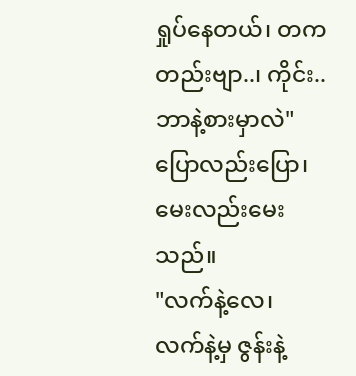ရှုပ်နေတယ်၊ တကတည်းဗျာ..၊ ကိုင်း..ဘာနဲ့စားမှာလဲ"
ပြောလည်းပြော၊ မေးလည်းမေးသည်။
"လက်နဲ့လေ၊ လက်နဲ့မှ ဇွန်းနဲ့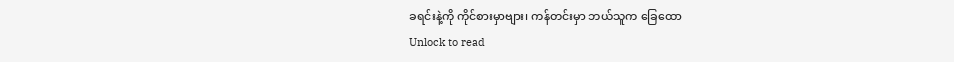ခရင်းနဲ့ကို ကိုင်စားမှာဗျား၊ ကန်တင်းမှာ ဘယ်သူက ခြေထော
Unlock to read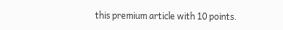this premium article with 10 points.